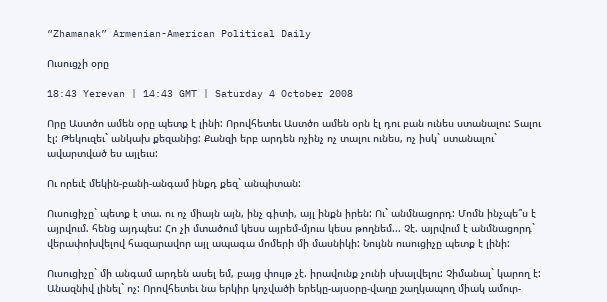“Zhamanak” Armenian-American Political Daily

Ուսուցչի օրը

18:43 Yerevan | 14:43 GMT | Saturday 4 October 2008

Որը Աստծո ամեն օրը պետք է լինի: Որովհետեւ Աստծո ամեն օրն էլ դու բան ունես ստանալու: Տալու էլ: Թեկուզեւ` անկախ քեզանից: Քանզի երբ արդեն ոչինչ ոչ տալու ունես, ոչ իսկ` ստանալու` ավարտված ես այլեւս:

Ու որեւէ մեկին-բանի-անգամ ինքդ քեզ` անպիտան:

Ուսուցիչը` պետք է տա. ու ոչ միայն այն, ինչ գիտի, այլ ինքն իրեն: Ու` անմնացորդ: Մոմն ինչպե՞ս է այրվում. հենց այդպես: Հո չի մտածում կեսս այրեմ-մյուս կեսս թողնեմ... Չէ. այրվում է անմնացորդ` վերափոխվելով հազարավոր այլ ապագա մոմերի մի մասնիկի: Նույնն ուսուցիչը պետք է լինի:

Ուսուցիչը` մի անգամ արդեն ասել եմ, բայց փույթ չէ. իրավունք չունի սխալվելու: Չիմանալ` կարող է: Անազնիվ լինել` ոչ: Որովհետեւ նա երկիր կոչվածի երեկը-այսօրը-վաղը շաղկապող միակ ամուր-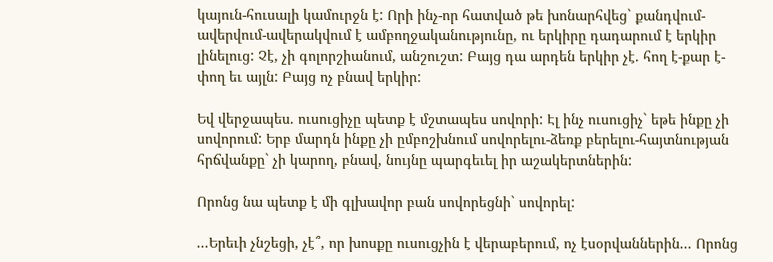կայուն-հուսալի կամուրջն է: Որի ինչ-որ հատված թե խոնարհվեց` քանդվում-ավերվում-ավերակվում է ամբողջականությունը, ու երկիրը դադարում է երկիր լինելուց: Չէ, չի գոլորշիանում, անշուշտ: Բայց դա արդեն երկիր չէ. հող է-քար է-փող եւ այլն: Բայց ոչ բնավ երկիր:

Եվ վերջապես. ուսուցիչը պետք է մշտապես սովորի: Էլ ինչ ուսուցիչ` եթե ինքը չի սովորում: Երբ մարդն ինքը չի ըմբոշխնում սովորելու-ձեռք բերելու-հայտնության հրճվանքը` չի կարող, բնավ, նույնը պարգեւել իր աշակերտներին:

Որոնց նա պետք է մի գլխավոր բան սովորեցնի` սովորել:

...Երեւի չնշեցի, չէ՞, որ խոսքը ուսուցչին է վերաբերում, ոչ էսօրվաններին... Որոնց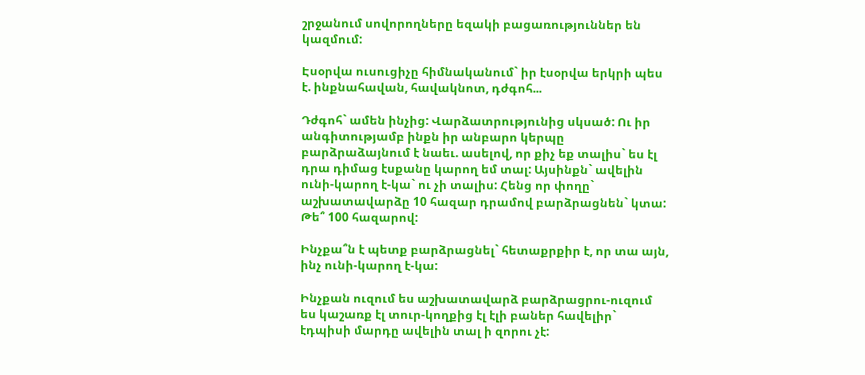շրջանում սովորողները եզակի բացառություններ են կազմում:

Էսօրվա ուսուցիչը հիմնականում` իր էսօրվա երկրի պես է. ինքնահավան, հավակնոտ, դժգոհ...

Դժգոհ` ամեն ինչից: Վարձատրությունից սկսած: Ու իր անգիտությամբ ինքն իր անբարո կերպը բարձրաձայնում է նաեւ. ասելով, որ քիչ եք տալիս` ես էլ դրա դիմաց էսքանը կարող եմ տալ: Այսինքն` ավելին ունի-կարող է-կա` ու չի տալիս: Հենց որ փողը` աշխատավարձը 10 հազար դրամով բարձրացնեն` կտա: Թե՞ 100 հազարով:

Ինչքա՞ն է պետք բարձրացնել` հետաքրքիր է, որ տա այն, ինչ ունի-կարող է-կա:

Ինչքան ուզում ես աշխատավարձ բարձրացրու-ուզում ես կաշառք էլ տուր-կողքից էլ էլի բաներ հավելիր` էդպիսի մարդը ավելին տալ ի զորու չէ: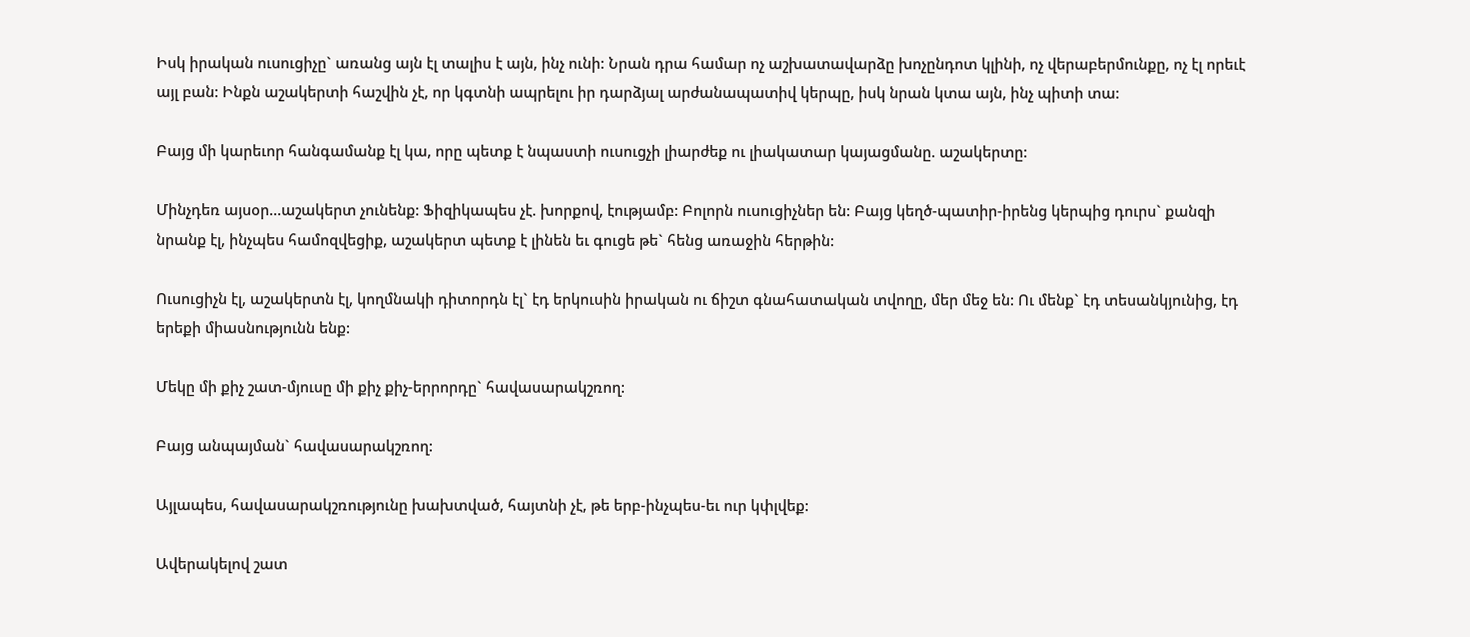Իսկ իրական ուսուցիչը` առանց այն էլ տալիս է այն, ինչ ունի: Նրան դրա համար ոչ աշխատավարձը խոչընդոտ կլինի, ոչ վերաբերմունքը, ոչ էլ որեւէ այլ բան: Ինքն աշակերտի հաշվին չէ, որ կգտնի ապրելու իր դարձյալ արժանապատիվ կերպը, իսկ նրան կտա այն, ինչ պիտի տա:

Բայց մի կարեւոր հանգամանք էլ կա, որը պետք է նպաստի ուսուցչի լիարժեք ու լիակատար կայացմանը. աշակերտը:

Մինչդեռ այսօր...աշակերտ չունենք: Ֆիզիկապես չէ. խորքով, էությամբ: Բոլորն ուսուցիչներ են: Բայց կեղծ-պատիր-իրենց կերպից դուրս` քանզի նրանք էլ, ինչպես համոզվեցիք, աշակերտ պետք է լինեն եւ գուցե թե` հենց առաջին հերթին:

Ուսուցիչն էլ, աշակերտն էլ, կողմնակի դիտորդն էլ` էդ երկուսին իրական ու ճիշտ գնահատական տվողը, մեր մեջ են: Ու մենք` էդ տեսանկյունից, էդ երեքի միասնությունն ենք:

Մեկը մի քիչ շատ-մյուսը մի քիչ քիչ-երրորդը` հավասարակշռող:

Բայց անպայման` հավասարակշռող:

Այլապես, հավասարակշռությունը խախտված, հայտնի չէ, թե երբ-ինչպես-եւ ուր կփլվեք:

Ավերակելով շատ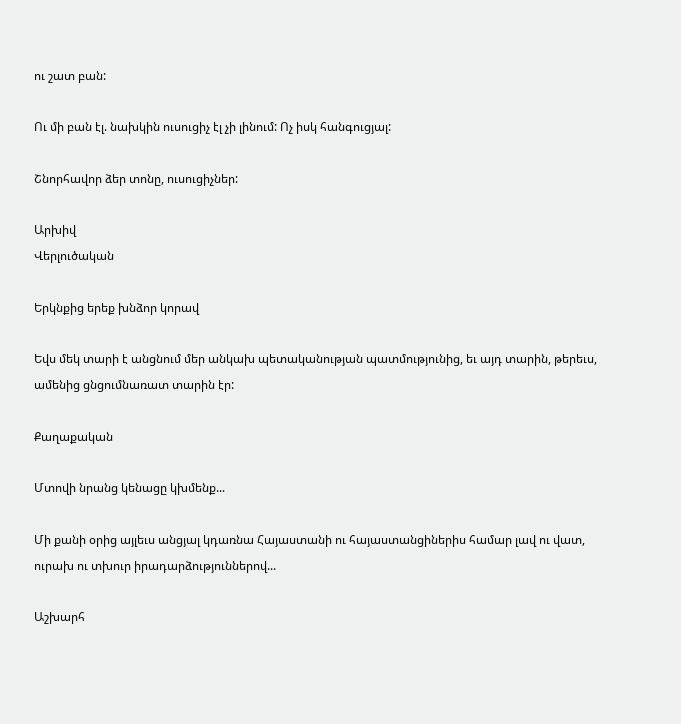ու շատ բան:

Ու մի բան էլ. նախկին ուսուցիչ էլ չի լինում: Ոչ իսկ հանգուցյալ:

Շնորհավոր ձեր տոնը, ուսուցիչներ:

Արխիվ
Վերլուծական

Երկնքից երեք խնձոր կորավ

Եվս մեկ տարի է անցնում մեր անկախ պետականության պատմությունից, եւ այդ տարին, թերեւս, ամենից ցնցումնառատ տարին էր:

Քաղաքական

Մտովի նրանց կենացը կխմենք...

Մի քանի օրից այլեւս անցյալ կդառնա Հայաստանի ու հայաստանցիներիս համար լավ ու վատ, ուրախ ու տխուր իրադարձություններով...

Աշխարհ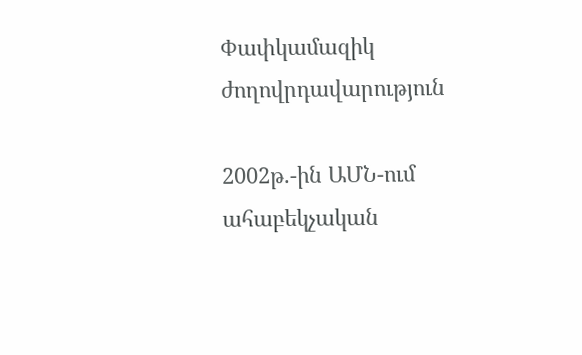Փափկամազիկ ժողովրդավարություն

2002թ.-ին ԱՄՆ-ում ահաբեկչական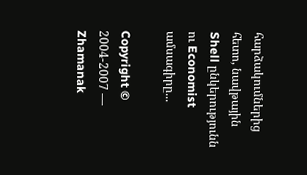հարձակումներից հետո, նավթային Shell ընկերությունն ու Economist ամսագիրը...

Copyright © 2004-2007 — Zhamanak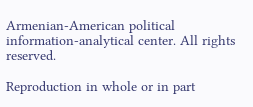Armenian-American political information-analytical center. All rights reserved.

Reproduction in whole or in part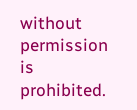without permission is prohibited.